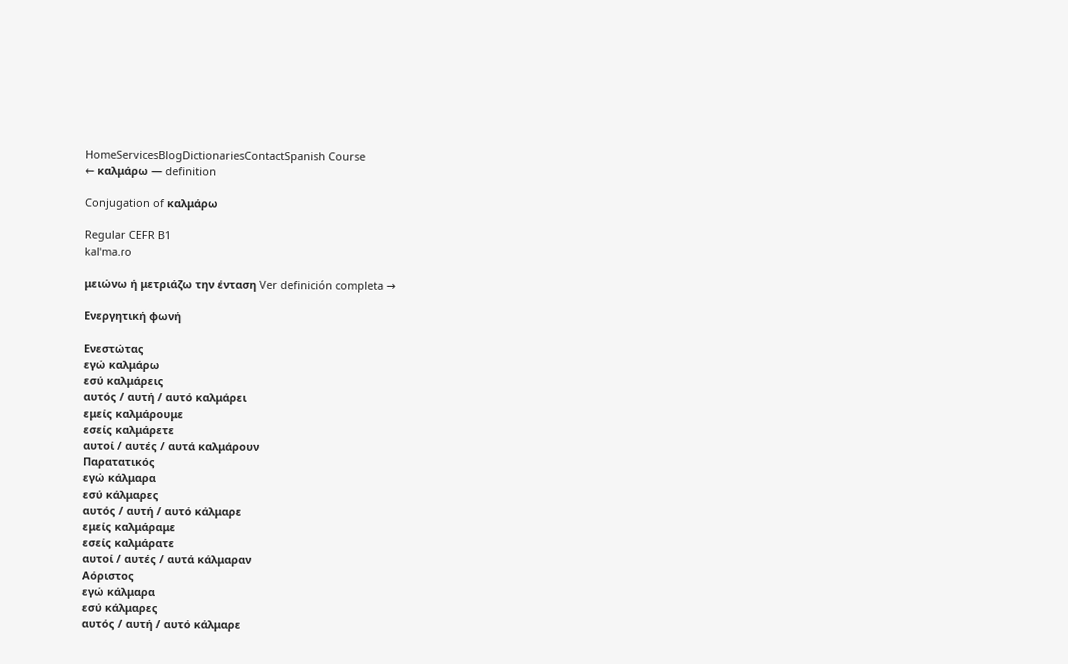HomeServicesBlogDictionariesContactSpanish Course
← καλμάρω — definition

Conjugation of καλμάρω

Regular CEFR B1
kalˈma.ɾo

μειώνω ή μετριάζω την ένταση Ver definición completa →

Ενεργητική φωνή

Ενεστώτας
εγώ καλμάρω
εσύ καλμάρεις
αυτός / αυτή / αυτό καλμάρει
εμείς καλμάρουμε
εσείς καλμάρετε
αυτοί / αυτές / αυτά καλμάρουν
Παρατατικός
εγώ κάλμαρα
εσύ κάλμαρες
αυτός / αυτή / αυτό κάλμαρε
εμείς καλμάραμε
εσείς καλμάρατε
αυτοί / αυτές / αυτά κάλμαραν
Αόριστος
εγώ κάλμαρα
εσύ κάλμαρες
αυτός / αυτή / αυτό κάλμαρε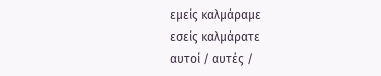εμείς καλμάραμε
εσείς καλμάρατε
αυτοί / αυτές /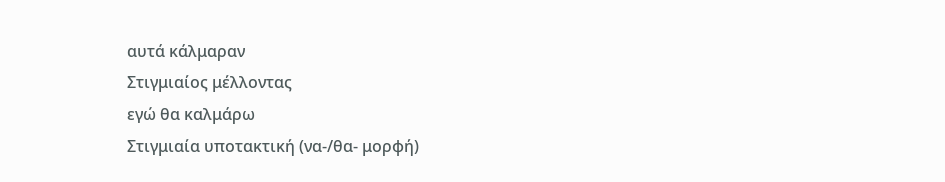αυτά κάλμαραν
Στιγμιαίος μέλλοντας
εγώ θα καλμάρω
Στιγμιαία υποτακτική (να-/θα- μορφή)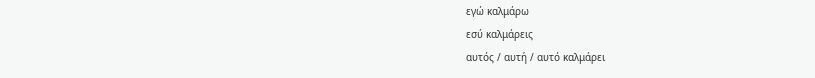εγώ καλμάρω
εσύ καλμάρεις
αυτός / αυτή / αυτό καλμάρει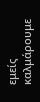εμείς καλμάρουμε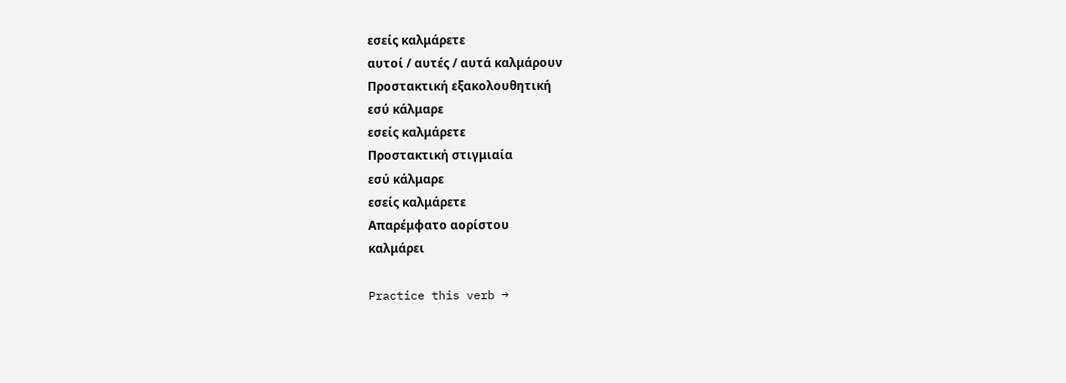εσείς καλμάρετε
αυτοί / αυτές / αυτά καλμάρουν
Προστακτική εξακολουθητική
εσύ κάλμαρε
εσείς καλμάρετε
Προστακτική στιγμιαία
εσύ κάλμαρε
εσείς καλμάρετε
Απαρέμφατο αορίστου
καλμάρει

Practice this verb →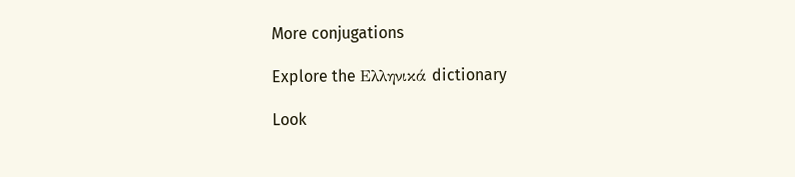More conjugations

Explore the Ελληνικά dictionary

Look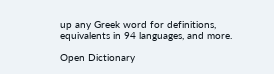up any Greek word for definitions, equivalents in 94 languages, and more.

Open Dictionary